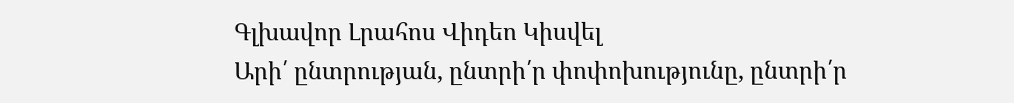Գլխավոր Լրահոս Վիդեո Կիսվել
Արի՛ ընտրության, ընտրի՛ր փոփոխությունը, ընտրի՛ր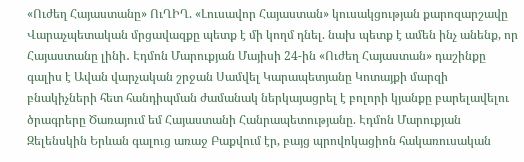«Ուժեղ Հայաստանը» ՈւՂԻՂ. «Լուսավոր Հայաստան» կուսակցության քարոզարշավը Վարաչպետական մրցավազքը պետք է մի կողմ դնել. նախ պետք է ամեն ինչ անենք, որ Հայաստանը լինի․ Էդմոն Մարուքյան Մայիսի 24-ին «Ուժեղ Հայաստան» դաշինքը գալիս է Ավան վարչական շրջան Սամվել Կարապետյանը Կոտայքի մարզի բնակիչների հետ հանդիպման ժամանակ ներկայացրել է բոլորի կյանքը բարելավելու ծրագրերը Ծառայում եմ Հայաստանի Հանրապետությանը. Էդմոն Մարուքյան Զելենսկին Երևան գալուց առաջ Բաքվում էր, բայց պրովոկացիոն հակառուսական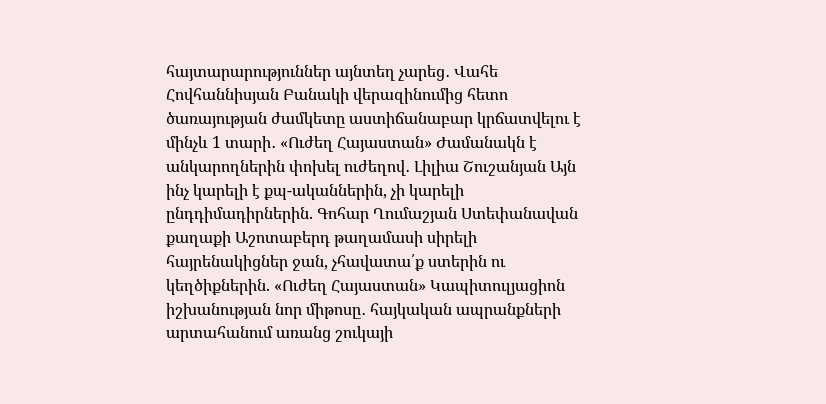հայտարարություններ այնտեղ չարեց․ Վահե Հովհաննիսյան Բանակի վերազինումից հետո ծառայության ժամկետը աստիճանաբար կրճատվելու է մինչև 1 տարի․ «Ուժեղ Հայաստան» Ժամանակն է անկարողներին փոխել ուժեղով․ Լիլիա Շուշանյան Այն ինչ կարելի է քպ-ականներին, չի կարելի ընդդիմադիրներին. Գոհար Ղումաշյան Ստեփանավան քաղաքի Աշոտաբերդ թաղամասի սիրելի հայրենակիցներ ջան, չհավատա՛ք ստերին ու կեղծիքներին. «Ուժեղ Հայաստան» Կապիտուլյացիոն իշխանության նոր միթոսը․ հայկական ապրանքների արտահանում առանց շուկայի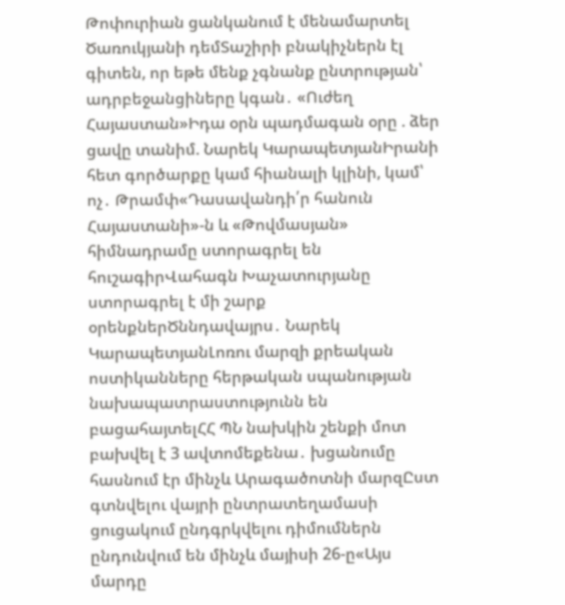Թոփուրիան ցանկանում է մենամարտել Ծառուկյանի դեմՏաշիրի բնակիչներն էլ գիտեն, որ եթե մենք չգնանք ընտրության՝ ադրբեջանցիները կգան․ «Ուժեղ Հայաստան»Իդա օրն պադմագան օրը . ձեր ցավը տանիմ. Նարեկ ԿարապետյանԻրանի հետ գործարքը կամ հիանալի կլինի, կամ՝ ոչ․ Թրամփ«Դասավանդի՛ր հանուն Հայաստանի»-ն և «Թովմասյան» հիմնադրամը ստորագրել են հուշագիրՎահագն Խաչատուրյանը ստորագրել է մի շարք օրենքներԾննդավայրս․ Նարեկ ԿարապետյանԼոռու մարզի քրեական ոստիկանները հերթական սպանության նախապատրաստությունն են բացահայտելՀՀ ՊՆ նախկին շենքի մոտ բախվել է 3 ավտոմեքենա․ խցանումը հասնում էր մինչև Արագածոտնի մարզԸստ գտնվելու վայրի ընտրատեղամասի ցուցակում ընդգրկվելու դիմումներն ընդունվում են մինչև մայիսի 26-ը«Այս մարդը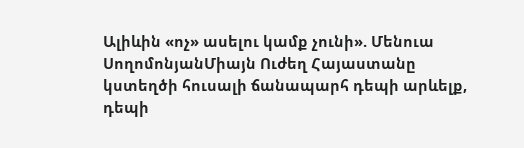Ալիևին «ոչ» ասելու կամք չունի». Մենուա ՍողոմոնյանՄիայն Ուժեղ Հայաստանը կստեղծի հուսալի ճանապարհ դեպի արևելք, դեպի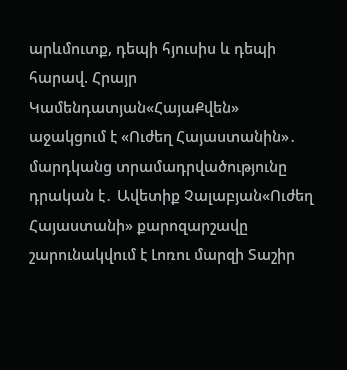արևմուտք, դեպի հյուսիս և դեպի հարավ. Հրայր Կամենդատյան«ՀայաՔվեն» աջակցում է «Ուժեղ Հայաստանին»․ մարդկանց տրամադրվածությունը դրական է․ Ավետիք Չալաբյան«Ուժեղ Հայաստանի» քարոզարշավը շարունակվում է Լոռու մարզի Տաշիր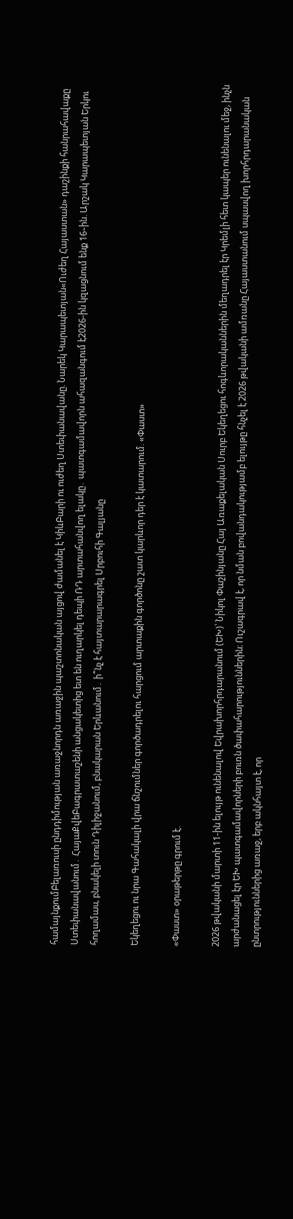համայնքումԲելառուսի ընդդիմության առաջնորդն առաջին պաշտոնական այցով ժամանել է ԿիևԲարի ու ուժեղ Ստեփանավանը. Նարեկ Կարապետյան«Ուժեղ Հայաստան» դաշինքի հանրահավաքը Ստեփանավանում․ ՀայաՔվեԲագրատաշենի անցակետից ետ են ուղարկել դեպի ՌԴ արտահանվող ելակը․ պատգամավորն ահազանգում է2026-ին կզացնում ենք 16֊ին. Արշակ Կարապետյան Երկու հողամաս, բնակելի տուն Դիլիջանում, բնակարան Երևանում․ ի՞նչ է հայտարարագրել Սրբուհի Գալյանը

Եկեղեցու ու նրա Գահակալի վրա ճնշումներ գործադրելու հարցում արտաքին գործոնը շատ կարևոր դեր է կատարում. «Փաստ»

«Փաստ» օրաթերթը գրում է.

2026 թվականի մարտի 11-ին ելույթ ունենալով Եվրախորհրդարանում (ԵԽ)՝ Նիկոլ Փաշինյանը Հայ Առաքելական Սուրբ Եկեղեցու հոգևորականներին մեղադրել էր Կրեմլի հետ կապեր ունենալու մեջ, ինչն արժանացել էր ԵԽ պատգամավորների բուռն ծափահարություններին։ Ուշագրավ է, որ նման բովանդակությամբ ելույթը հնչել է 2026 թվականի ամռանը Հայաստանում սպասվող խորհրդարանական ընտրություններից առաջ, երբ ակնհայտ է, որ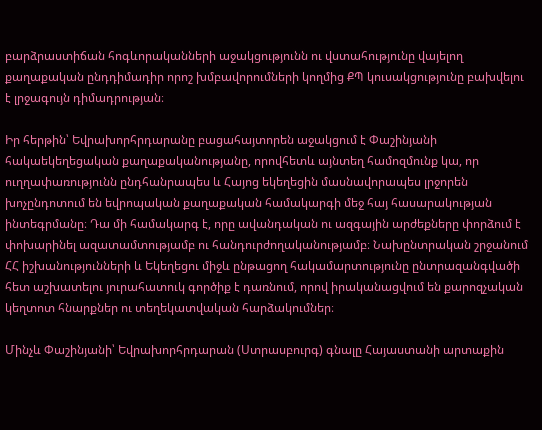բարձրաստիճան հոգևորականների աջակցությունն ու վստահությունը վայելող քաղաքական ընդդիմադիր որոշ խմբավորումների կողմից ՔՊ կուսակցությունը բախվելու է լրջագույն դիմադրության։

Իր հերթին՝ Եվրախորհրդարանը բացահայտորեն աջակցում է Փաշինյանի հակաեկեղեցական քաղաքականությանը, որովհետև այնտեղ համոզմունք կա, որ ուղղափառությունն ընդհանրապես և Հայոց եկեղեցին մասնավորապես լրջորեն խոչընդոտում են եվրոպական քաղաքական համակարգի մեջ հայ հասարակության ինտեգրմանը։ Դա մի համակարգ է, որը ավանդական ու ազգային արժեքները փորձում է փոխարինել ազատամտությամբ ու հանդուրժողականությամբ։ Նախընտրական շրջանում ՀՀ իշխանությունների և Եկեղեցու միջև ընթացող հակամարտությունը ընտրազանգվածի հետ աշխատելու յուրահատուկ գործիք է դառնում, որով իրականացվում են քարոզչական կեղտոտ հնարքներ ու տեղեկատվական հարձակումներ։

Մինչև Փաշինյանի՝ Եվրախորհրդարան (Ստրասբուրգ) գնալը Հայաստանի արտաքին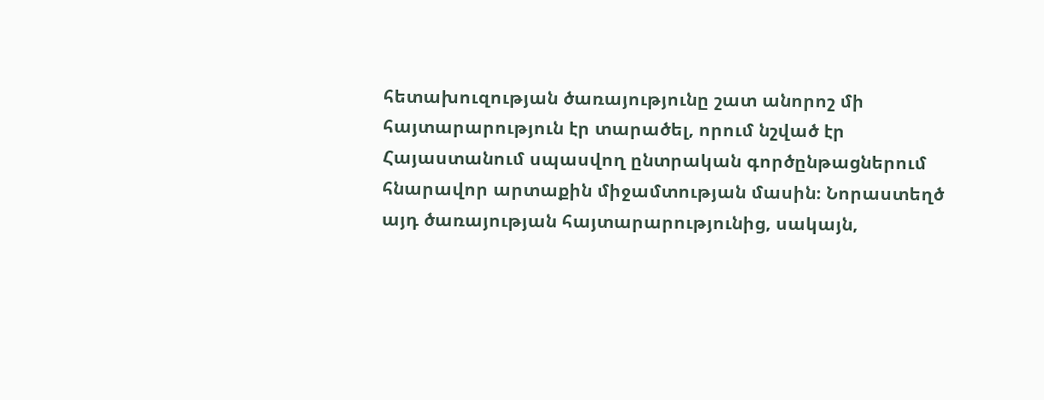հետախուզության ծառայությունը շատ անորոշ մի հայտարարություն էր տարածել, որում նշված էր Հայաստանում սպասվող ընտրական գործընթացներում հնարավոր արտաքին միջամտության մասին։ Նորաստեղծ այդ ծառայության հայտարարությունից, սակայն,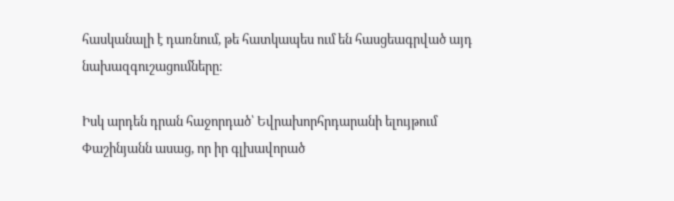հասկանալի է դառնում, թե հատկապես ում են հասցեագրված այդ նախազգուշացումները։

Իսկ արդեն դրան հաջորդած՝ Եվրախորհրդարանի ելույթում Փաշինյանն ասաց, որ իր գլխավորած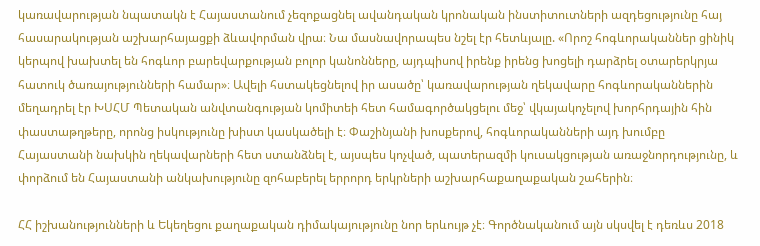կառավարության նպատակն է Հայաստանում չեզոքացնել ավանդական կրոնական ինստիտուտների ազդեցությունը հայ հասարակության աշխարհայացքի ձևավորման վրա։ Նա մասնավորապես նշել էր հետևյալը. «Որոշ հոգևորականներ ցինիկ կերպով խախտել են հոգևոր բարեվարքության բոլոր կանոնները, այդպիսով իրենք իրենց խոցելի դարձրել օտարերկրյա հատուկ ծառայությունների համար»։ Ավելի հստակեցնելով իր ասածը՝ կառավարության ղեկավարը հոգևորականներին մեղադրել էր ԽՍՀՄ Պետական անվտանգության կոմիտեի հետ համագործակցելու մեջ՝ վկայակոչելով խորհրդային հին փաստաթղթերը, որոնց իսկությունը խիստ կասկածելի է։ Փաշինյանի խոսքերով, հոգևորականների այդ խումբը Հայաստանի նախկին ղեկավարների հետ ստանձնել է, այսպես կոչված, պատերազմի կուսակցության առաջնորդությունը, և փորձում են Հայաստանի անկախությունը զոհաբերել երրորդ երկրների աշխարհաքաղաքական շահերին։

ՀՀ իշխանությունների և Եկեղեցու քաղաքական դիմակայությունը նոր երևույթ չէ։ Գործնականում այն սկսվել է դեռևս 2018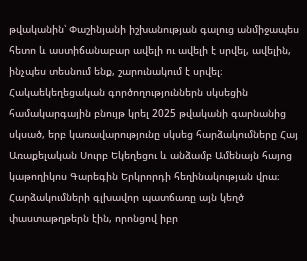թվականին՝ Փաշինյանի իշխանության գալուց անմիջապես հետո և աստիճանաբար ավելի ու ավելի է սրվել, ավելին, ինչպես տեսնում ենք, շարունակում է սրվել։ Հակաեկեղեցական գործողություններն սկսեցին համակարգային բնույթ կրել 2025 թվականի գարնանից սկսած, երբ կառավարությունը սկսեց հարձակումները Հայ Առաքելական Սուրբ Եկեղեցու և անձամբ Ամենայն հայոց կաթողիկոս Գարեգին Երկրորդի հեղինակության վրա։ Հարձակումների գլխավոր պատճառը այն կեղծ փաստաթղթերն էին, որոնցով իբր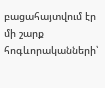բացահայտվում էր մի շարք հոգևորականների՝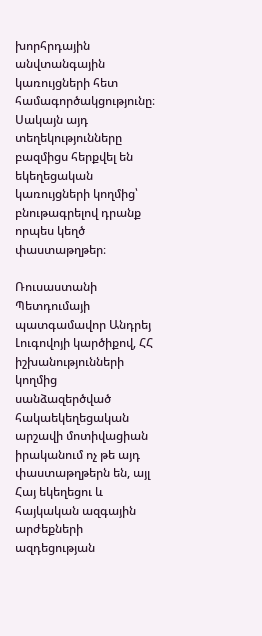խորհրդային անվտանգային կառույցների հետ համագործակցությունը։ Սակայն այդ տեղեկությունները բազմիցս հերքվել են եկեղեցական կառույցների կողմից՝ բնութագրելով դրանք որպես կեղծ փաստաթղթեր։

Ռուսաստանի Պետդումայի պատգամավոր Անդրեյ Լուգովոյի կարծիքով, ՀՀ իշխանությունների կողմից սանձազերծված հակաեկեղեցական արշավի մոտիվացիան իրականում ոչ թե այդ փաստաթղթերն են, այլ Հայ եկեղեցու և հայկական ազգային արժեքների ազդեցության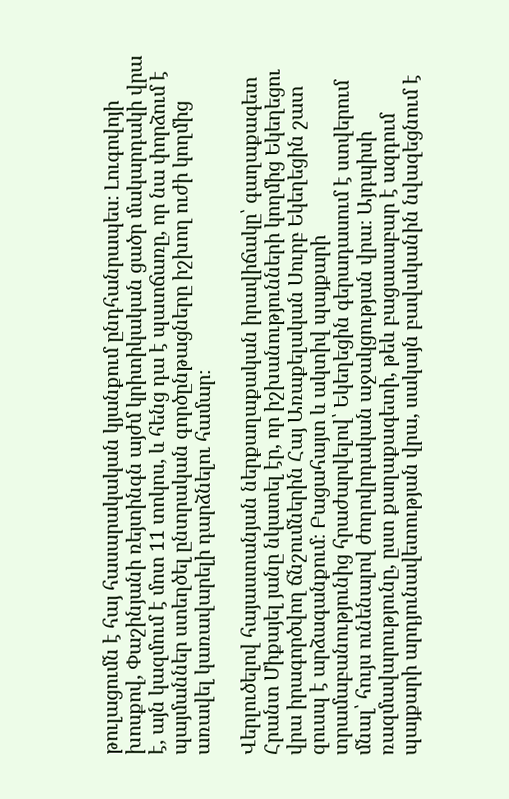թուլացումն է հայ հասարակական կյանքում ընդհանրապես։ Լուգովոյի խոսքով, Փաշինյանի ռեյտինգն այժմ կրիտիկական ցածր մակարդակի վրա է, այն կազմում է մոտ 11 տոկոս, և հենց դա է պատճառը, որ նա փորձում է պայմաններ ստեղծել ընտրական գործընթացները իշխող ուժի կողմից առավել կառավարելի դարձնելու համար։

Վերլուծելով հայաստանյան ներքաղաքական իրավիճակը՝ գաղաքագետ Հրանտ Միքայել յանը նկատել էր, որ իշխանությունների կողմից Եկեղեցու վրա իրագործվող ճնշումներին Հայ Առաքելական Սուրբ Եկեղեցին շատ զուսպ է արձագանքում։ Բացահայտ և ակտիվ պայքարի տրամաբանությունից հրաժարվելով՝ Եկեղեցին գերադասում է ստվերում մնալ՝ հույս ունենալով ժողովրդական աջակցության վրա։ Այդպիսի ռազմավարությունը, ըստ քաղաքագետի, թեև բացասաբար է ազդում պայքարի արդյունավետության վրա, սակայն բավականին նվազեցնում է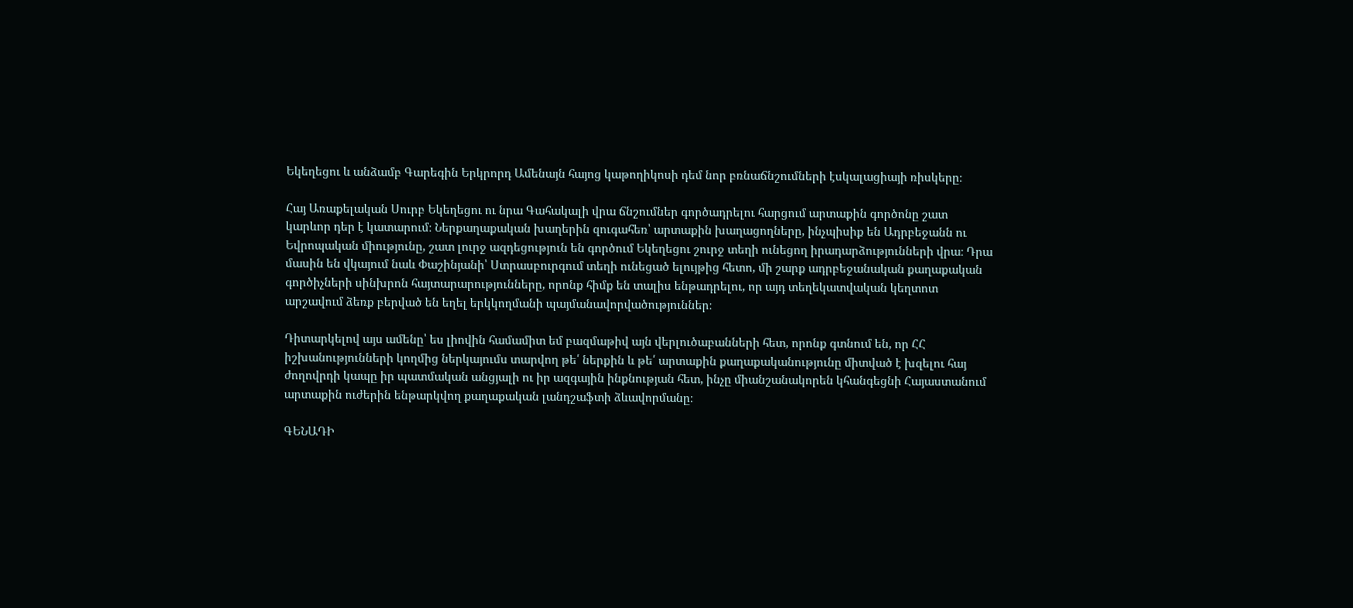Եկեղեցու և անձամբ Գարեգին Երկրորդ Ամենայն հայոց կաթողիկոսի դեմ նոր բռնաճնշումների էսկալացիայի ռիսկերը։

Հայ Առաքելական Սուրբ Եկեղեցու ու նրա Գահակալի վրա ճնշումներ գործադրելու հարցում արտաքին գործոնը շատ կարևոր դեր է կատարում։ Ներքաղաքական խաղերին զուգահեռ՝ արտաքին խաղացողները, ինչպիսիք են Ադրբեջանն ու Եվրոպական միությունը, շատ լուրջ ազդեցություն են գործում Եկեղեցու շուրջ տեղի ունեցող իրադարձությունների վրա։ Դրա մասին են վկայում նաև Փաշինյանի՝ Ստրասբուրգում տեղի ունեցած ելույթից հետո, մի շարք ադրբեջանական քաղաքական գործիչների սինխրոն հայտարարությունները, որոնք հիմք են տալիս ենթադրելու, որ այդ տեղեկատվական կեղտոտ արշավում ձեռք բերված են եղել երկկողմանի պայմանավորվածություններ։

Դիտարկելով այս ամենը՝ ես լիովին համամիտ եմ բազմաթիվ այն վերլուծաբանների հետ, որոնք գտնում են, որ ՀՀ իշխանությունների կողմից ներկայումս տարվող թե՛ ներքին և թե՛ արտաքին քաղաքականությունը միտված է խզելու հայ ժողովրդի կապը իր պատմական անցյալի ու իր ազգային ինքնության հետ, ինչը միանշանակորեն կհանգեցնի Հայաստանում արտաքին ուժերին ենթարկվող քաղաքական լանդշաֆտի ձևավորմանը։

ԳԵՆԱԴԻ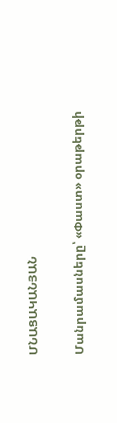ՄՆԱՑԱԿԱՆՅԱՆ

Մանրամասները՝ «Փաստ» օրաթերթի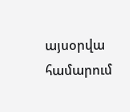այսօրվա համարում